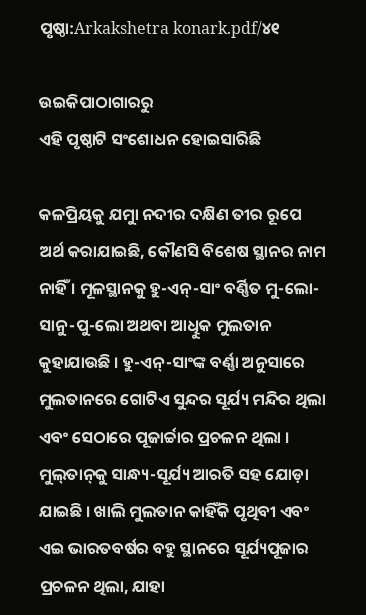ପୃଷ୍ଠା:Arkakshetra konark.pdf/୪୧

ଉଇକିପାଠାଗାର‌ରୁ
ଏହି ପୃଷ୍ଠାଟି ସଂଶୋଧନ ହୋଇସାରିଛି

କଳପ୍ରିୟକୁ ଯମୁା ନଦୀର ଦକ୍ଷିଣ ତୀର ରୂପେ ଅର୍ଥ କରାଯାଇଛି, କୌଣସି ବିଶେଷ ସ୍ଥାନର ନାମ ନାହିଁ । ମୂଳସ୍ଥାନକୁ ହୁ-ଏନ୍‍-ସାଂ ବର୍ଣ୍ଣିତ ମୁ-ଲୋ-ସାନୁ-ପୁ-ଲୋ ଅଥବା ଆଧୁିକ ମୁଲତାନ କୁହାଯାଉଛି । ହୁ-ଏନ୍‍-ସାଂଙ୍କ ବର୍ଣ୍ଣା ଅନୁସାରେ ମୁଲତାନରେ ଗୋଟିଏ ସୁନ୍ଦର ସୂର୍ଯ୍ୟ ମନ୍ଦିର ଥିଲା ଏବଂ ସେଠାରେ ପୂଜାର୍ଚ୍ଚାର ପ୍ରଚଳନ ଥିଲା । ମୁଲ୍‍ତାନ୍‍କୁ ସାନ୍ଧ୍ୟ-ସୂର୍ଯ୍ୟ ଆରତି ସହ ଯୋଡ଼ା ଯାଇଛି । ଖାଲି ମୁଲତାନ କାହିଁକି ପୃଥିବୀ ଏବଂ ଏଇ ଭାରତବର୍ଷର ବହୁ ସ୍ଥାନରେ ସୂର୍ଯ୍ୟପୂଜାର ପ୍ରଚଳନ ଥିଲା, ଯାହା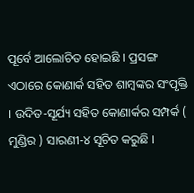ପୂର୍ବେ ଆଲୋଚିତ ହୋଇଛି । ପ୍ରସଙ୍ଗ ଏଠାରେ କୋଣାର୍କ ସହିତ ଶାମ୍ବଙ୍କର ସଂପୃକ୍ତି । ଉଦିତ-ସୂର୍ଯ୍ୟ ସହିତ କୋଣାର୍କର ସମ୍ପର୍କ ( ମୁଣ୍ଡିର ) ସାରଣୀ-୪ ସୂଚିତ କରୁଛି ।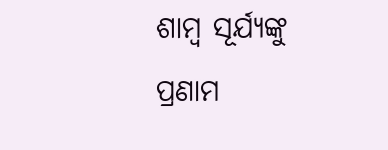ଶାମ୍ବ ସୂର୍ଯ୍ୟଙ୍କୁ ପ୍ରଣାମ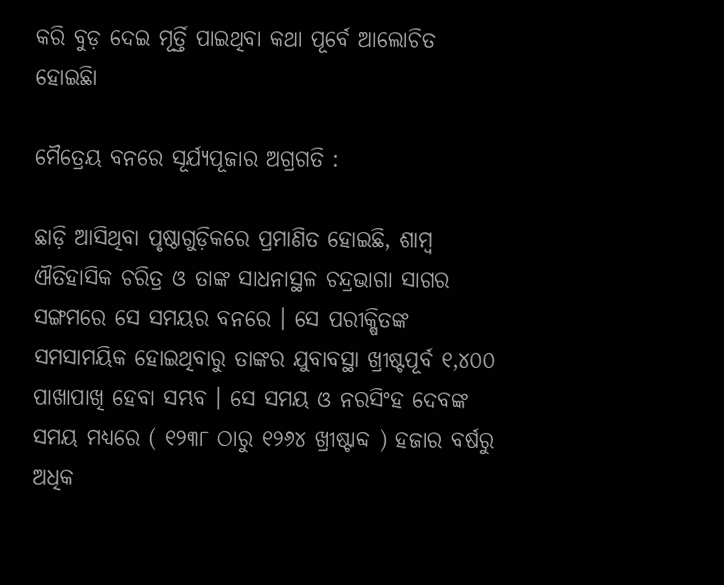କରି ବୁଡ଼ ଦେଇ ମୂର୍ତ୍ତି ପାଇଥିବା କଥା ପୂର୍ବେ ଆଲୋଚିତ ହୋଇଛିା

ମୈତ୍ରେୟ ବନରେ ସୂର୍ଯ୍ୟପୂଜାର ଅଗ୍ରଗତି :

ଛାଡ଼ି ଆସିଥିବା ପୃଷ୍ଠାଗୁଡ଼ିକରେ ପ୍ରମାଣିତ ହୋଇଛି, ଶାମ୍ବ ଐତିହାସିକ ଚରିତ୍ର ଓ ତାଙ୍କ ସାଧନାସ୍ଥଳ ଚନ୍ଦ୍ରଭାଗା ସାଗର ସଙ୍ଗମରେ ସେ ସମୟର ବନରେ । ସେ ପରୀକ୍ଷିତଙ୍କ ସମସାମୟିକ ହୋଇଥିବାରୁ ତାଙ୍କର ଯୁବାବସ୍ଥା ଖ୍ରୀଷ୍ଟପୂର୍ବ ୧,୪୦୦ ପାଖାପାଖି ହେବା ସମ୍ଭବ । ସେ ସମୟ ଓ ନରସିଂହ ଦେବଙ୍କ ସମୟ ମଧ୍ୟରେ ( ୧୨୩୮ ଠାରୁ ୧୨୬୪ ଖ୍ରୀଷ୍ଟାବ୍ଦ ) ହଜାର ବର୍ଷରୁ ଅଧିକ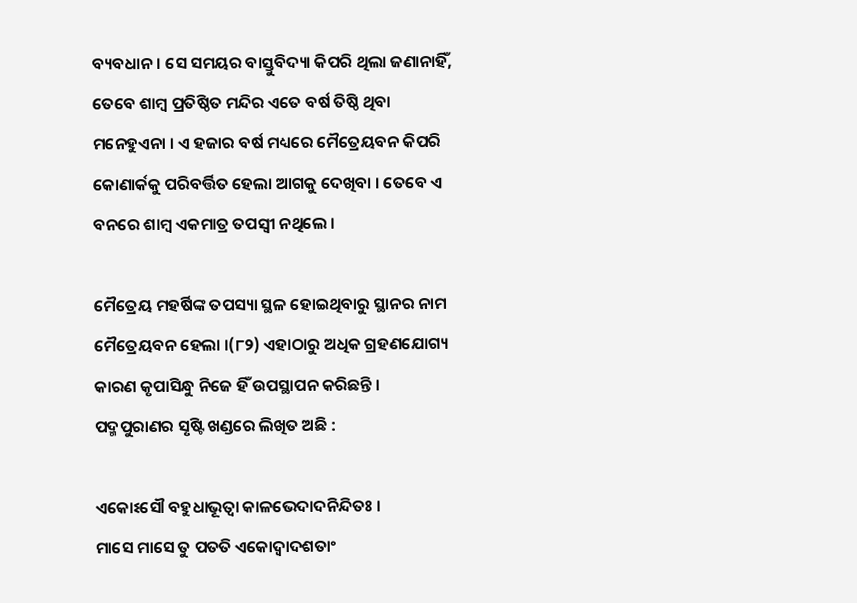ବ୍ୟବଧାନ । ସେ ସମୟର ବାସ୍ତୁବିଦ୍ୟା କିପରି ଥିଲା ଜଣାନାହିଁ, ତେବେ ଶାମ୍ବ ପ୍ରତିଷ୍ଠିତ ମନ୍ଦିର ଏତେ ବର୍ଷ ତିଷ୍ଠି ଥିବା ମନେହୁଏନା । ଏ ହଜାର ବର୍ଷ ମଧ୍ୟରେ ମୈତ୍ରେୟବନ କିପରି କୋଣାର୍କକୁ ପରିବର୍ତ୍ତିତ ହେଲା ଆଗକୁ ଦେଖିବା । ତେବେ ଏ ବନରେ ଶାମ୍ବ ଏକମାତ୍ର ତପସ୍ୱୀ ନଥିଲେ ।

ମୈତ୍ରେୟ ମହର୍ଷିଙ୍କ ତପସ୍ୟା ସ୍ଥଳ ହୋଇଥିବାରୁ ସ୍ଥାନର ନାମ ମୈତ୍ରେୟବନ ହେଲା ।(୮୨) ଏହାଠାରୁ ଅଧିକ ଗ୍ରହଣଯୋଗ୍ୟ କାରଣ କୃପାସିନ୍ଧୁ ନିଜେ ହିଁ ଉପସ୍ଥାପନ କରିଛନ୍ତି । ପଦ୍ମପୁରାଣର ସୃଷ୍ଟି ଖଣ୍ଡରେ ଲିଖିତ ଅଛି :

ଏକୋଽସୌ ବହୁଧାଭୂତ୍ୱା କାଳଭେଦାଦନିନ୍ଦିତଃ ।
ମାସେ ମାସେ ତୁ ପତତି ଏକୋଦ୍ୱାଦଶତାଂ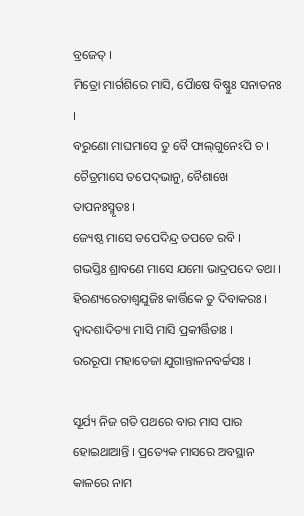ବ୍ରଜେତ୍‍ ।
ମିତ୍ରୋ ମାର୍ଗଶିରେ ମାସି, ପୈାଷେ ବିଷ୍ଣୁଃ ସନାତନଃ ।
ବରୁଣୋ ମାଘମାସେ ତୁ ବୈ ଫାଲ୍‍ଗୁନେଽପି ଚ ।
ଚୈତ୍ରମାସେ ତପେଦ୍‍ଭାନୁ, ବୈଶାଖେ ତାପନଃସ୍ମୃତଃ ।
ଜ୍ୟେଷ୍ଠ ମାସେ ତପେଦିନ୍ଦ୍ର ତପତେ ରବି ।
ଗଭସ୍ତିଃ ଶ୍ରାବଣେ ମାସେ ଯମୋ ଭାଦ୍ରପଦେ ତଥା ।
ହିରଣ୍ୟରେତାଶ୍ୱଯୁଜିଃ କାର୍ତ୍ତିକେ ତୁ ଦିବାକରଃ ।
ଦ୍ୱାଦଶାଦିତ୍ୟା ମାସି ମାସି ପ୍ରକୀର୍ତ୍ତିତାଃ ।
ଉରରୂପା ମହାତେଜା ଯୁଗାନ୍ତାଳନବର୍ଚ୍ଚସଃ ।

ସୂର୍ଯ୍ୟ ନିଜ ଗତି ପଥରେ ବାର ମାସ ପାର ହୋଇଥାଆନ୍ତି । ପ୍ରତ୍ୟେକ ମାସରେ ଅବସ୍ଥାନ କାଳରେ ନାମ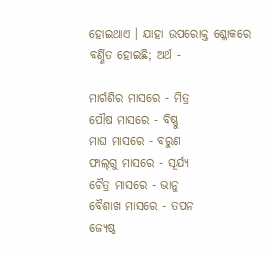ହୋଇଥାଏ । ଯାହା ଉପରୋକ୍ତ ଶ୍ଳୋକରେ ବର୍ଣ୍ଣିତ ହୋଇଛି; ଅର୍ଥ -

ମାର୍ଗଶିର ମାସରେ - ମିତ୍ର
ପୌଷ ମାସରେ - ବିଷ୍ଣୁ
ମାଘ ମାସରେ - ବରୁଣ
ଫାଲ୍‍ଗୁ ମାସରେ - ସୂର୍ଯ୍ୟ
ଚୈତ୍ର ମାସରେ - ଭାନୁ
ବୈଶାଖ ମାସରେ - ତପନ
ଜ୍ୟେଷ୍ଠ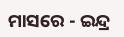ମାସରେ - ଇନ୍ଦ୍ର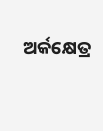ଅର୍କକ୍ଷେତ୍ର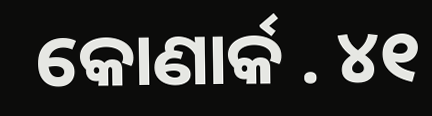କୋଣାର୍କ . ୪୧